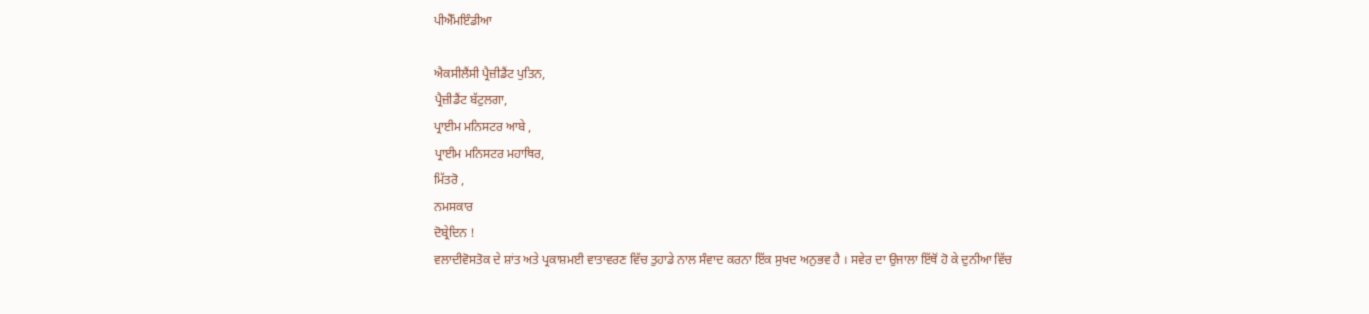ਪੀਐੱਮਇੰਡੀਆ

ਐਕਸੀਲੈਂਸੀ ਪ੍ਰੈਜ਼ੀਡੈਂਟ ਪੁਤਿਨ,
ਪ੍ਰੈਜ਼ੀਡੈਂਟ ਬੱਟੁਲਗਾ,
ਪ੍ਰਾਈਮ ਮਨਿਸਟਰ ਆਬੇ ,
ਪ੍ਰਾਈਮ ਮਨਿਸਟਰ ਮਹਾਥਿਰ,
ਮਿੱਤਰੋ ,
ਨਮਸਕਾਰ
ਦੋਬ੍ਰੇਦਿਨ !
ਵਲਾਦੀਵੋਸਤੋਕ ਦੇ ਸ਼ਾਂਤ ਅਤੇ ਪ੍ਰਕਾਸ਼ਮਈ ਵਾਤਾਵਰਣ ਵਿੱਚ ਤੁਹਾਡੇ ਨਾਲ ਸੰਵਾਦ ਕਰਨਾ ਇੱਕ ਸੁਖਦ ਅਨੁਭਵ ਹੈ । ਸਵੇਰ ਦਾ ਉਜਾਲਾ ਇੱਥੋਂ ਹੋ ਕੇ ਦੁਨੀਆ ਵਿੱਚ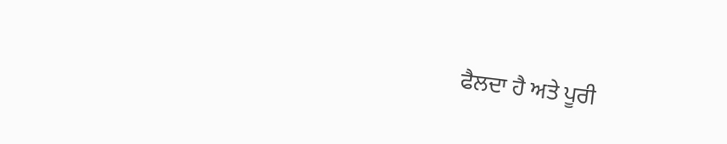ਫੈਲਦਾ ਹੈ ਅਤੇ ਪੂਰੀ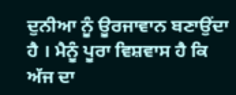ਦੁਨੀਆ ਨੂੰ ਊਰਜਾਵਾਨ ਬਣਾਉਂਦਾ ਹੈ । ਮੈਨੂੰ ਪੂਰਾ ਵਿਸ਼ਵਾਸ ਹੈ ਕਿ ਅੱਜ ਦਾ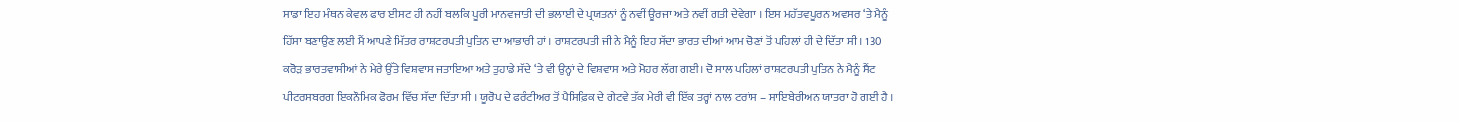ਸਾਡਾ ਇਹ ਮੰਥਨ ਕੇਵਲ ਫਾਰ ਈਸਟ ਹੀ ਨਹੀਂ ਬਲਕਿ ਪੂਰੀ ਮਾਨਵਜਾਤੀ ਦੀ ਭਲਾਈ ਦੇ ਪ੍ਰਯਤਨਾਂ ਨੂੰ ਨਵੀਂ ਊਰਜਾ ਅਤੇ ਨਵੀਂ ਗਤੀ ਦੇਵੇਗਾ । ਇਸ ਮਹੱਤਵਪੂਰਨ ਅਵਸਰ ‘ਤੇ ਮੈਨੂੰ ਹਿੱਸਾ ਬਣਾਉਣ ਲਈ ਮੈਂ ਆਪਣੇ ਮਿੱਤਰ ਰਾਸ਼ਟਰਪਤੀ ਪੁਤਿਨ ਦਾ ਆਭਾਰੀ ਹਾਂ । ਰਾਸ਼ਟਰਪਤੀ ਜੀ ਨੇ ਮੈਨੂੰ ਇਹ ਸੱਦਾ ਭਾਰਤ ਦੀਆਂ ਆਮ ਚੋਣਾਂ ਤੋਂ ਪਹਿਲਾਂ ਹੀ ਦੇ ਦਿੱਤਾ ਸੀ । 130 ਕਰੋੜ ਭਾਰਤਵਾਸੀਆਂ ਨੇ ਮੇਰੇ ਉੱਤੇ ਵਿਸ਼ਵਾਸ ਜਤਾਇਆ ਅਤੇ ਤੁਹਾਡੇ ਸੱਦੇ ‘ਤੇ ਵੀ ਉਨ੍ਹਾਂ ਦੇ ਵਿਸ਼ਵਾਸ ਅਤੇ ਮੋਹਰ ਲੱਗ ਗਈ। ਦੋ ਸਾਲ ਪਹਿਲਾਂ ਰਾਸ਼ਟਰਪਤੀ ਪੁਤਿਨ ਨੇ ਮੈਨੂੰ ਸੈਂਟ ਪੀਟਰਸਬਰਗ ਇਕਨੌਮਿਕ ਫੋਰਮ ਵਿੱਚ ਸੱਦਾ ਦਿੱਤਾ ਸੀ । ਯੂਰੋਪ ਦੇ ਫਰੰਟੀਅਰ ਤੋਂ ਪੈਸਿਫ਼ਿਕ ਦੇ ਗੇਟਵੇ ਤੱਕ ਮੇਰੀ ਵੀ ਇੱਕ ਤਰ੍ਹਾਂ ਨਾਲ ਟਰਾਂਸ – ਸਾਇਬੇਰੀਅਨ ਯਾਤਰਾ ਹੋ ਗਈ ਹੈ ।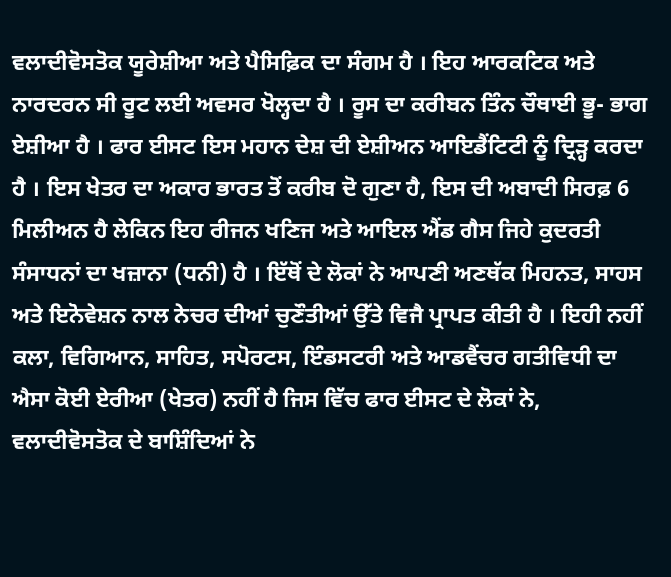ਵਲਾਦੀਵੋਸਤੋਕ ਯੂਰੇਸ਼ੀਆ ਅਤੇ ਪੈਸਿਫ਼ਿਕ ਦਾ ਸੰਗਮ ਹੈ । ਇਹ ਆਰਕਟਿਕ ਅਤੇ ਨਾਰਦਰਨ ਸੀ ਰੂਟ ਲਈ ਅਵਸਰ ਖੋਲ੍ਹਦਾ ਹੈ । ਰੂਸ ਦਾ ਕਰੀਬਨ ਤਿੰਨ ਚੌਥਾਈ ਭੂ- ਭਾਗ ਏਸ਼ੀਆ ਹੈ । ਫਾਰ ਈਸਟ ਇਸ ਮਹਾਨ ਦੇਸ਼ ਦੀ ਏਸ਼ੀਅਨ ਆਇਡੈਂਟਿਟੀ ਨੂੰ ਦ੍ਰਿੜ੍ਹ ਕਰਦਾ ਹੈ । ਇਸ ਖੇਤਰ ਦਾ ਅਕਾਰ ਭਾਰਤ ਤੋਂ ਕਰੀਬ ਦੋ ਗੁਣਾ ਹੈ, ਇਸ ਦੀ ਅਬਾਦੀ ਸਿਰਫ਼ 6 ਮਿਲੀਅਨ ਹੈ ਲੇਕਿਨ ਇਹ ਰੀਜਨ ਖਣਿਜ ਅਤੇ ਆਇਲ ਐਂਡ ਗੈਸ ਜਿਹੇ ਕੁਦਰਤੀ ਸੰਸਾਧਨਾਂ ਦਾ ਖਜ਼ਾਨਾ (ਧਨੀ) ਹੈ । ਇੱਥੋਂ ਦੇ ਲੋਕਾਂ ਨੇ ਆਪਣੀ ਅਣਥੱਕ ਮਿਹਨਤ, ਸਾਹਸ ਅਤੇ ਇਨੋਵੇਸ਼ਨ ਨਾਲ ਨੇਚਰ ਦੀਆਂ ਚੁਣੌਤੀਆਂ ਉੱਤੇ ਵਿਜੈ ਪ੍ਰਾਪਤ ਕੀਤੀ ਹੈ । ਇਹੀ ਨਹੀਂ ਕਲਾ, ਵਿਗਿਆਨ, ਸਾਹਿਤ, ਸਪੋਰਟਸ, ਇੰਡਸਟਰੀ ਅਤੇ ਆਡਵੈਂਚਰ ਗਤੀਵਿਧੀ ਦਾ ਐਸਾ ਕੋਈ ਏਰੀਆ (ਖੇਤਰ) ਨਹੀਂ ਹੈ ਜਿਸ ਵਿੱਚ ਫਾਰ ਈਸਟ ਦੇ ਲੋਕਾਂ ਨੇ, ਵਲਾਦੀਵੋਸਤੋਕ ਦੇ ਬਾਸ਼ਿੰਦਿਆਂ ਨੇ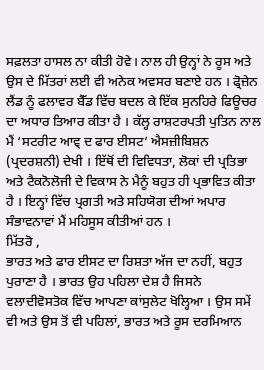ਸਫ਼ਲਤਾ ਹਾਸਲ ਨਾ ਕੀਤੀ ਹੋਵੇ। ਨਾਲ ਹੀ ਉਨ੍ਹਾਂ ਨੇ ਰੂਸ ਅਤੇ ਉਸ ਦੇ ਮਿੱਤਰਾਂ ਲਈ ਵੀ ਅਨੇਕ ਅਵਸਰ ਬਣਾਏ ਹਨ । ਫ੍ਰੋਜ਼ੇਨ ਲੈਂਡ ਨੂੰ ਫਲਾਵਰ ਬੈੱਡ ਵਿੱਚ ਬਦਲ ਕੇ ਇੱਕ ਸੁਨਹਿਰੇ ਫਿਊਚਰ ਦਾ ਅਧਾਰ ਤਿਆਰ ਕੀਤਾ ਹੈ । ਕੱਲ੍ਹ ਰਾਸ਼ਟਰਪਤੀ ਪੁਤਿਨ ਨਾਲ ਮੈਂ ‘ਸਟਰੀਟ ਆਵ੍ ਦ ਫਾਰ ਈਸਟ’ ਐਸਜ਼ੀਬਿਸ਼ਨ (ਪ੍ਰਦਰਸ਼ਨੀ) ਦੇਖੀ । ਇੱਥੋਂ ਦੀ ਵਿਵਿਧਤਾ, ਲੋਕਾਂ ਦੀ ਪ੍ਰਤਿਭਾ ਅਤੇ ਟੈਕਨੋਲੋਜੀ ਦੇ ਵਿਕਾਸ ਨੇ ਮੈਨੂੰ ਬਹੁਤ ਹੀ ਪ੍ਰਭਾਵਿਤ ਕੀਤਾ ਹੈ । ਇਨ੍ਹਾਂ ਵਿੱਚ ਪ੍ਰਗਤੀ ਅਤੇ ਸਹਿਯੋਗ ਦੀਆਂ ਅਪਾਰ ਸੰਭਾਵਨਾਵਾਂ ਮੈਂ ਮਹਿਸੂਸ ਕੀਤੀਆਂ ਹਨ ।
ਮਿੱਤਰੋ ,
ਭਾਰਤ ਅਤੇ ਫਾਰ ਈਸਟ ਦਾ ਰਿਸ਼ਤਾ ਅੱਜ ਦਾ ਨਹੀਂ, ਬਹੁਤ ਪੁਰਾਣਾ ਹੈ । ਭਾਰਤ ਉਹ ਪਹਿਲਾ ਦੇਸ਼ ਹੈ ਜਿਸਨੇ ਵਲਾਦੀਵੋਸਤੋਕ ਵਿੱਚ ਆਪਣਾ ਕਾਂਸੁਲੇਟ ਖੋਲ੍ਹਿਆ । ਉਸ ਸਮੇਂ ਵੀ ਅਤੇ ਉਸ ਤੋਂ ਵੀ ਪਹਿਲਾਂ, ਭਾਰਤ ਅਤੇ ਰੂਸ ਦਰਮਿਆਨ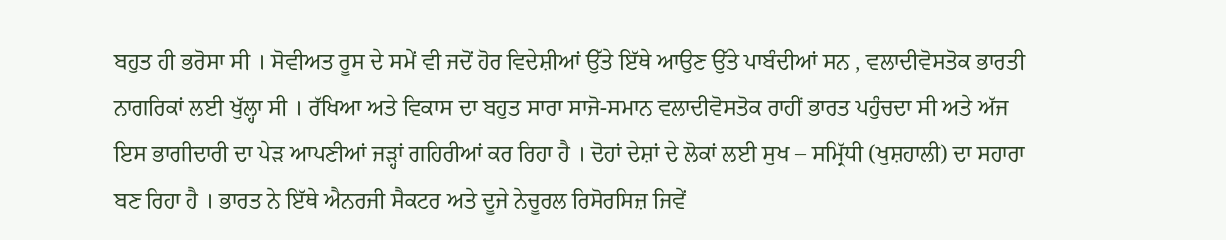ਬਹੁਤ ਹੀ ਭਰੋਸਾ ਸੀ । ਸੋਵੀਅਤ ਰੂਸ ਦੇ ਸਮੇਂ ਵੀ ਜਦੋਂ ਹੋਰ ਵਿਦੇਸ਼ੀਆਂ ਉੱਤੇ ਇੱਥੇ ਆਉਣ ਉੱਤੇ ਪਾਬੰਦੀਆਂ ਸਨ , ਵਲਾਦੀਵੋਸਤੋਕ ਭਾਰਤੀ ਨਾਗਰਿਕਾਂ ਲਈ ਖੁੱਲ੍ਹਾ ਸੀ । ਰੱਖਿਆ ਅਤੇ ਵਿਕਾਸ ਦਾ ਬਹੁਤ ਸਾਰਾ ਸਾਜੋ-ਸਮਾਨ ਵਲਾਦੀਵੋਸਤੋਕ ਰਾਹੀਂ ਭਾਰਤ ਪਹੁੰਚਦਾ ਸੀ ਅਤੇ ਅੱਜ ਇਸ ਭਾਗੀਦਾਰੀ ਦਾ ਪੇੜ ਆਪਣੀਆਂ ਜੜ੍ਹਾਂ ਗਹਿਰੀਆਂ ਕਰ ਰਿਹਾ ਹੈ । ਦੋਹਾਂ ਦੇਸ਼ਾਂ ਦੇ ਲੋਕਾਂ ਲਈ ਸੁਖ – ਸਮ੍ਰਿੱਧੀ (ਖੁਸ਼ਹਾਲੀ) ਦਾ ਸਹਾਰਾ ਬਣ ਰਿਹਾ ਹੈ । ਭਾਰਤ ਨੇ ਇੱਥੇ ਐਨਰਜੀ ਸੈਕਟਰ ਅਤੇ ਦੂਜੇ ਨੇਚੂਰਲ ਰਿਸੋਰਸਿਜ਼ ਜਿਵੇਂ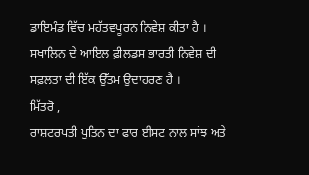ਡਾਇਮੰਡ ਵਿੱਚ ਮਹੱਤਵਪੂਰਨ ਨਿਵੇਸ਼ ਕੀਤਾ ਹੈ । ਸਖਾਲਿਨ ਦੇ ਆਇਲ ਫ਼ੀਲਡਸ ਭਾਰਤੀ ਨਿਵੇਸ਼ ਦੀ ਸਫ਼ਲਤਾ ਦੀ ਇੱਕ ਉੱਤਮ ਉਦਾਹਰਣ ਹੈ ।
ਮਿੱਤਰੋ ,
ਰਾਸ਼ਟਰਪਤੀ ਪੁਤਿਨ ਦਾ ਫਾਰ ਈਸਟ ਨਾਲ ਸਾਂਝ ਅਤੇ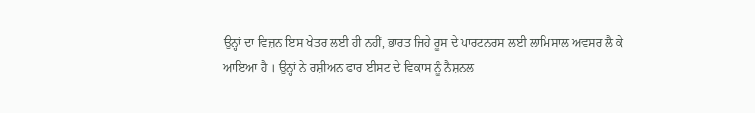ਉਨ੍ਹਾਂ ਦਾ ਵਿਜ਼ਨ ਇਸ ਖੇਤਰ ਲਈ ਹੀ ਨਹੀਂ, ਭਾਰਤ ਜਿਹੇ ਰੂਸ ਦੇ ਪਾਰਟਨਰਸ ਲਈ ਲਾਮਿਸਾਲ ਅਵਸਰ ਲੈ ਕੇ ਆਇਆ ਹੈ । ਉਨ੍ਹਾਂ ਨੇ ਰਸ਼ੀਅਨ ਫਾਰ ਈਸਟ ਦੇ ਵਿਕਾਸ ਨੂੰ ਨੈਸ਼ਨਲ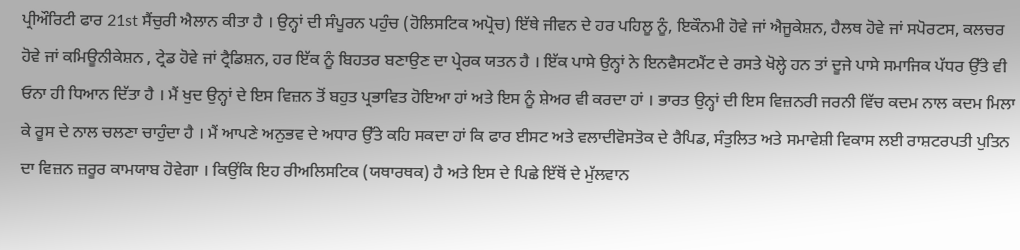ਪ੍ਰੀਔਰਿਟੀ ਫਾਰ 21st ਸੈਂਚੁਰੀ ਐਲਾਨ ਕੀਤਾ ਹੈ । ਉਨ੍ਹਾਂ ਦੀ ਸੰਪੂਰਨ ਪਹੁੰਚ (ਹੋਲਿਸਟਿਕ ਅਪ੍ਰੋਚ) ਇੱਥੇ ਜੀਵਨ ਦੇ ਹਰ ਪਹਿਲੂ ਨੂੰ, ਇਕੌਨਮੀ ਹੋਵੇ ਜਾਂ ਐਜੂਕੇਸ਼ਨ, ਹੈਲਥ ਹੋਵੇ ਜਾਂ ਸਪੋਰਟਸ, ਕਲਚਰ ਹੋਵੇ ਜਾਂ ਕਮਿਊਨੀਕੇਸ਼ਨ , ਟ੍ਰੇਡ ਹੋਵੇ ਜਾਂ ਟ੍ਰੈਡਿਸ਼ਨ, ਹਰ ਇੱਕ ਨੂੰ ਬਿਹਤਰ ਬਣਾਉਣ ਦਾ ਪ੍ਰੇਰਕ ਯਤਨ ਹੈ । ਇੱਕ ਪਾਸੇ ਉਨ੍ਹਾਂ ਨੇ ਇਨਵੈਸਟਮੈਂਟ ਦੇ ਰਸਤੇ ਖੋਲ੍ਹੇ ਹਨ ਤਾਂ ਦੂਜੇ ਪਾਸੇ ਸਮਾਜਿਕ ਪੱਧਰ ਉੱਤੇ ਵੀ ਓਨਾ ਹੀ ਧਿਆਨ ਦਿੱਤਾ ਹੈ । ਮੈਂ ਖੁਦ ਉਨ੍ਹਾਂ ਦੇ ਇਸ ਵਿਜ਼ਨ ਤੋਂ ਬਹੁਤ ਪ੍ਰਭਾਵਿਤ ਹੋਇਆ ਹਾਂ ਅਤੇ ਇਸ ਨੂੰ ਸ਼ੇਅਰ ਵੀ ਕਰਦਾ ਹਾਂ । ਭਾਰਤ ਉਨ੍ਹਾਂ ਦੀ ਇਸ ਵਿਜ਼ਨਰੀ ਜਰਨੀ ਵਿੱਚ ਕਦਮ ਨਾਲ ਕਦਮ ਮਿਲਾ ਕੇ ਰੂਸ ਦੇ ਨਾਲ ਚਲਣਾ ਚਾਹੁੰਦਾ ਹੈ । ਮੈਂ ਆਪਣੇ ਅਨੁਭਵ ਦੇ ਅਧਾਰ ਉੱਤੇ ਕਹਿ ਸਕਦਾ ਹਾਂ ਕਿ ਫਾਰ ਈਸਟ ਅਤੇ ਵਲਾਦੀਵੋਸਤੋਕ ਦੇ ਰੈਪਿਡ, ਸੰਤੁਲਿਤ ਅਤੇ ਸਮਾਵੇਸ਼ੀ ਵਿਕਾਸ ਲਈ ਰਾਸ਼ਟਰਪਤੀ ਪੁਤਿਨ ਦਾ ਵਿਜ਼ਨ ਜ਼ਰੂਰ ਕਾਮਯਾਬ ਹੋਵੇਗਾ । ਕਿਉਂਕਿ ਇਹ ਰੀਅਲਿਸਟਿਕ (ਯਥਾਰਥਕ) ਹੈ ਅਤੇ ਇਸ ਦੇ ਪਿਛੇ ਇੱਥੋਂ ਦੇ ਮੁੱਲਵਾਨ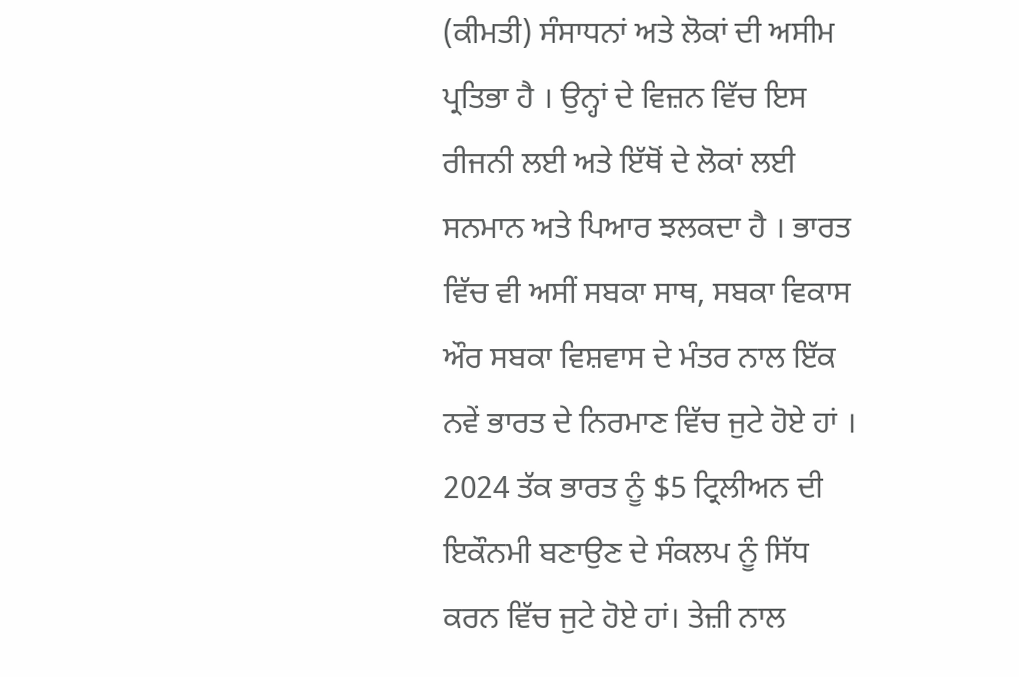(ਕੀਮਤੀ) ਸੰਸਾਧਨਾਂ ਅਤੇ ਲੋਕਾਂ ਦੀ ਅਸੀਮ ਪ੍ਰਤਿਭਾ ਹੈ । ਉਨ੍ਹਾਂ ਦੇ ਵਿਜ਼ਨ ਵਿੱਚ ਇਸ ਰੀਜਨੀ ਲਈ ਅਤੇ ਇੱਥੋਂ ਦੇ ਲੋਕਾਂ ਲਈ ਸਨਮਾਨ ਅਤੇ ਪਿਆਰ ਝਲਕਦਾ ਹੈ । ਭਾਰਤ ਵਿੱਚ ਵੀ ਅਸੀਂ ਸਬਕਾ ਸਾਥ, ਸਬਕਾ ਵਿਕਾਸ ਔਰ ਸਬਕਾ ਵਿਸ਼ਵਾਸ ਦੇ ਮੰਤਰ ਨਾਲ ਇੱਕ ਨਵੇਂ ਭਾਰਤ ਦੇ ਨਿਰਮਾਣ ਵਿੱਚ ਜੁਟੇ ਹੋਏ ਹਾਂ । 2024 ਤੱਕ ਭਾਰਤ ਨੂੰ $5 ਟ੍ਰਿਲੀਅਨ ਦੀ ਇਕੌਨਮੀ ਬਣਾਉਣ ਦੇ ਸੰਕਲਪ ਨੂੰ ਸਿੱਧ ਕਰਨ ਵਿੱਚ ਜੁਟੇ ਹੋਏ ਹਾਂ। ਤੇਜ਼ੀ ਨਾਲ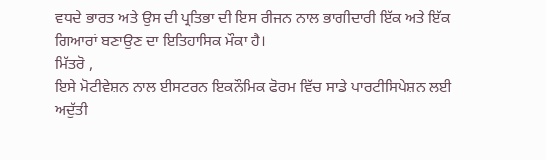ਵਧਦੇ ਭਾਰਤ ਅਤੇ ਉਸ ਦੀ ਪ੍ਰਤਿਭਾ ਦੀ ਇਸ ਰੀਜਨ ਨਾਲ ਭਾਗੀਦਾਰੀ ਇੱਕ ਅਤੇ ਇੱਕ ਗਿਆਰਾਂ ਬਣਾਉਣ ਦਾ ਇਤਿਹਾਸਿਕ ਮੌਕਾ ਹੈ।
ਮਿੱਤਰੋ ,
ਇਸੇ ਮੋਟੀਵੇਸ਼ਨ ਨਾਲ ਈਸਟਰਨ ਇਕਨੌਮਿਕ ਫੋਰਮ ਵਿੱਚ ਸਾਡੇ ਪਾਰਟੀਸਿਪੇਸ਼ਨ ਲਈ ਅਦੁੱਤੀ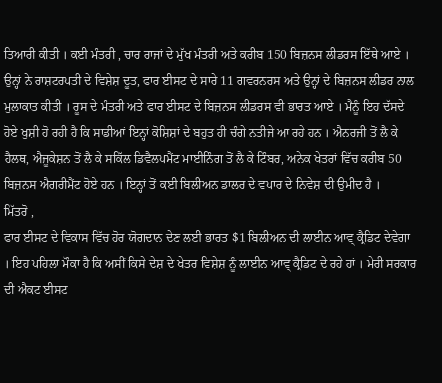ਤਿਆਰੀ ਕੀਤੀ । ਕਈ ਮੰਤਰੀ , ਚਾਰ ਰਾਜਾਂ ਦੇ ਮੁੱਖ ਮੰਤਰੀ ਅਤੇ ਕਰੀਬ 150 ਬਿਜ਼ਨਸ ਲੀਡਰਸ ਇੱਥੇ ਆਏ । ਉਨ੍ਹਾਂ ਨੇ ਰਾਸ਼ਟਰਪਤੀ ਦੇ ਵਿਸ਼ੇਸ਼ ਦੂਤ, ਫਾਰ ਈਸਟ ਦੇ ਸਾਰੇ 11 ਗਵਰਨਰਸ ਅਤੇ ਉਨ੍ਹਾਂ ਦੇ ਬਿਜ਼ਨਸ ਲੀਡਰ ਨਾਲ ਮੁਲਾਕਾਤ ਕੀਤੀ । ਰੂਸ ਦੇ ਮੰਤਰੀ ਅਤੇ ਫਾਰ ਈਸਟ ਦੇ ਬਿਜ਼ਨਸ ਲੀਡਰਸ ਵੀ ਭਾਰਤ ਆਏ । ਮੈਨੂੰ ਇਹ ਦੱਸਦੇ ਹੋਏ ਖੁਸ਼ੀ ਹੋ ਰਹੀ ਹੈ ਕਿ ਸਾਡੀਆਂ ਇਨ੍ਹਾਂ ਕੋਸ਼ਿਸ਼ਾਂ ਦੇ ਬਹੁਤ ਹੀ ਚੰਗੇ ਨਤੀਜੇ ਆ ਰਹੇ ਹਨ । ਐਨਰਜੀ ਤੋਂ ਲੈ ਕੇ ਹੈਲਥ, ਐਜੂਕੇਸ਼ਨ ਤੋਂ ਲੈ ਕੇ ਸਕਿੱਲ ਡਿਵੈਲਪਮੈਂਟ ਮਾਈਨਿੰਗ ਤੋਂ ਲੈ ਕੇ ਟਿੰਬਰ, ਅਨੇਕ ਖੇਤਰਾਂ ਵਿੱਚ ਕਰੀਬ 50 ਬਿਜ਼ਨਸ ਐਗਰੀਮੈਂਟ ਹੋਏ ਹਨ । ਇਨ੍ਹਾਂ ਤੋਂ ਕਈ ਬਿਲੀਅਨ ਡਾਲਰ ਦੇ ਵਪਾਰ ਦੇ ਨਿਵੇਸ਼ ਦੀ ਉਮੀਦ ਹੈ ।
ਮਿੱਤਰੋ ,
ਫਾਰ ਈਸਟ ਦੇ ਵਿਕਾਸ ਵਿੱਚ ਹੋਰ ਯੋਗਦਾਨ ਦੇਣ ਲਈ ਭਾਰਤ $1 ਬਿਲੀਅਨ ਦੀ ਲਾਈਨ ਆਵ੍ ਕ੍ਰੈਡਿਟ ਦੇਵੇਗਾ । ਇਹ ਪਹਿਲਾ ਮੌਕਾ ਹੈ ਕਿ ਅਸੀਂ ਕਿਸੇ ਦੇਸ਼ ਦੇ ਖੇਤਰ ਵਿਸ਼ੇਸ਼ ਨੂੰ ਲਾਈਨ ਆਵ੍ ਕ੍ਰੈਡਿਟ ਦੇ ਰਹੇ ਹਾਂ । ਮੇਰੀ ਸਰਕਾਰ ਦੀ ਐਕਟ ਈਸਟ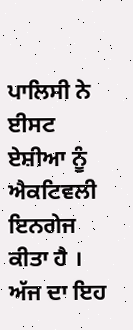ਪਾਲਿਸੀ ਨੇ ਈਸਟ ਏਸ਼ੀਆ ਨੂੰ ਐਕਟਿਵਲੀ ਇਨਗੇਜ ਕੀਤਾ ਹੈ । ਅੱਜ ਦਾ ਇਹ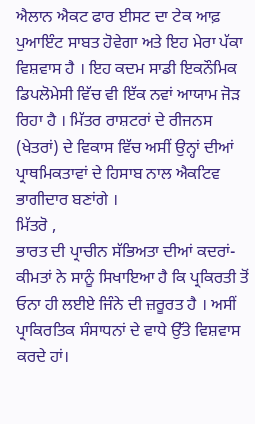ਐਲਾਨ ਐਕਟ ਫਾਰ ਈਸਟ ਦਾ ਟੇਕ ਆਫ਼ ਪੁਆਇੰਟ ਸਾਬਤ ਹੋਵੇਗਾ ਅਤੇ ਇਹ ਮੇਰਾ ਪੱਕਾ ਵਿਸ਼ਵਾਸ ਹੈ । ਇਹ ਕਦਮ ਸਾਡੀ ਇਕਨੌਮਿਕ ਡਿਪਲੋਮੇਸੀ ਵਿੱਚ ਵੀ ਇੱਕ ਨਵਾਂ ਆਯਾਮ ਜੋੜ ਰਿਹਾ ਹੈ । ਮਿੱਤਰ ਰਾਸ਼ਟਰਾਂ ਦੇ ਰੀਜਨਸ (ਖੇਤਰਾਂ) ਦੇ ਵਿਕਾਸ ਵਿੱਚ ਅਸੀਂ ਉਨ੍ਹਾਂ ਦੀਆਂ ਪ੍ਰਾਥਮਿਕਤਾਵਾਂ ਦੇ ਹਿਸਾਬ ਨਾਲ ਐਕਟਿਵ ਭਾਗੀਦਾਰ ਬਣਾਂਗੇ ।
ਮਿੱਤਰੋ ,
ਭਾਰਤ ਦੀ ਪ੍ਰਾਚੀਨ ਸੱਭਿਅਤਾ ਦੀਆਂ ਕਦਰਾਂ-ਕੀਮਤਾਂ ਨੇ ਸਾਨੂੰ ਸਿਖਾਇਆ ਹੈ ਕਿ ਪ੍ਰਕਿਰਤੀ ਤੋਂ ਓਨਾ ਹੀ ਲਈਏ ਜਿੰਨੇ ਦੀ ਜ਼ਰੂਰਤ ਹੈ । ਅਸੀਂ ਪ੍ਰਾਕਿਰਤਿਕ ਸੰਸਾਧਨਾਂ ਦੇ ਵਾਧੇ ਉੱਤੇ ਵਿਸ਼ਵਾਸ ਕਰਦੇ ਹਾਂ।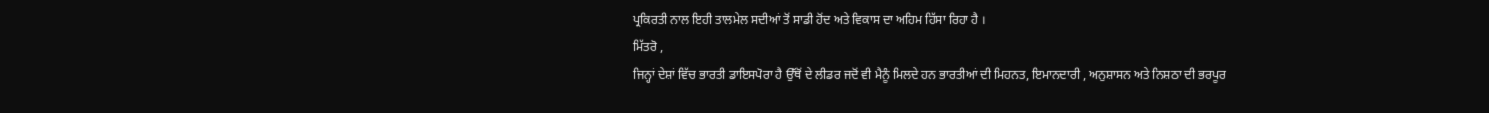ਪ੍ਰਕਿਰਤੀ ਨਾਲ ਇਹੀ ਤਾਲਮੇਲ ਸਦੀਆਂ ਤੋਂ ਸਾਡੀ ਹੋਂਦ ਅਤੇ ਵਿਕਾਸ ਦਾ ਅਹਿਮ ਹਿੱਸਾ ਰਿਹਾ ਹੈ ।
ਮਿੱਤਰੋ ,
ਜਿਨ੍ਹਾਂ ਦੇਸ਼ਾਂ ਵਿੱਚ ਭਾਰਤੀ ਡਾਇਸਪੋਰਾ ਹੈ ਉੱਥੋਂ ਦੇ ਲੀਡਰ ਜਦੋਂ ਵੀ ਮੈਨੂੰ ਮਿਲਦੇ ਹਨ ਭਾਰਤੀਆਂ ਦੀ ਮਿਹਨਤ, ਇਮਾਨਦਾਰੀ , ਅਨੁਸ਼ਾਸਨ ਅਤੇ ਨਿਸ਼ਠਾ ਦੀ ਭਰਪੂਰ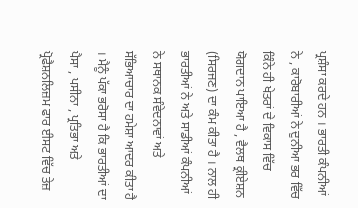ਪ੍ਰਸ਼ੰਸਾ ਕਰਦੇ ਹਨ । ਭਾਰਤੀ ਕੰਪਨੀਆਂ ਨੇ , ਕਾਰੋਬਾਰੀਆਂ ਨੇ ਦੁਨੀਆ ਭਰ ਵਿੱਚ ਕਿੰਨੇ ਹੀ ਖੇਤਰਾਂ ਦੇ ਵਿਕਾਸ ਵਿੱਚ ਯੋਗਦਾਨ ਪਾਇਆ ਹੈ , ਵੈਲਥ ਕ੍ਰੀਏਸ਼ਨ (ਸਿਰਜਣ) ਦਾ ਕੰਮ ਕੀਤਾ ਹੈ । ਨਾਲ ਹੀ ਭਾਰਤੀਆਂ ਨੇ ਅਤੇ ਸਾਡੀਆਂ ਕੰਪਨੀਆਂ ਨੇ ਸਥਾਨਕ ਸੰਵੇਦਨਾਵਾਂ ਅਤੇ ਸੱਭਿਆਚਾਰ ਦਾ ਹਮੇਸ਼ਾ ਆਦਰ ਕੀਤਾ ਹੈ । ਮੈਨੂੰ ਪੱਕਾ ਭਰੋਸਾ ਹੈ ਕਿ ਭਾਰਤੀਆਂ ਦਾ ਪੈਸਾ , ਪਸੀਨਾ , ਪ੍ਰਤਿਭਾ ਅਤੇ ਪ੍ਰੋਫੈਸ਼ਨਲਿਜ਼ਮ ਫਾਰ ਈਸਟ ਵਿੱਚ ਤੇਜ਼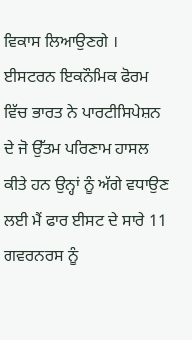ਵਿਕਾਸ ਲਿਆਉਣਗੇ । ਈਸਟਰਨ ਇਕਨੌਮਿਕ ਫੋਰਮ ਵਿੱਚ ਭਾਰਤ ਨੇ ਪਾਰਟੀਸਿਪੇਸ਼ਨ ਦੇ ਜੋ ਉੱਤਮ ਪਰਿਣਾਮ ਹਾਸਲ ਕੀਤੇ ਹਨ ਉਨ੍ਹਾਂ ਨੂੰ ਅੱਗੇ ਵਧਾਉਣ ਲਈ ਮੈਂ ਫਾਰ ਈਸਟ ਦੇ ਸਾਰੇ 11 ਗਵਰਨਰਸ ਨੂੰ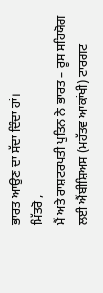ਭਾਰਤ ਆਉਣ ਦਾ ਸੱਦਾ ਦਿੰਦਾ ਹਾਂ।
ਮਿੱਤਰੋ ,
ਮੈਂ ਅਤੇ ਰਾਸ਼ਟਰਪਤੀ ਪੁਤਿਨ ਨੇ ਭਾਰਤ – ਰੂਸ ਸਹਿਯੋਗ ਲਈ ਐਂਬੀਸ਼ਿਅਸ (ਮਹੱਤਵ ਆਕਾਂਖੀ) ਟਾਰਗਟ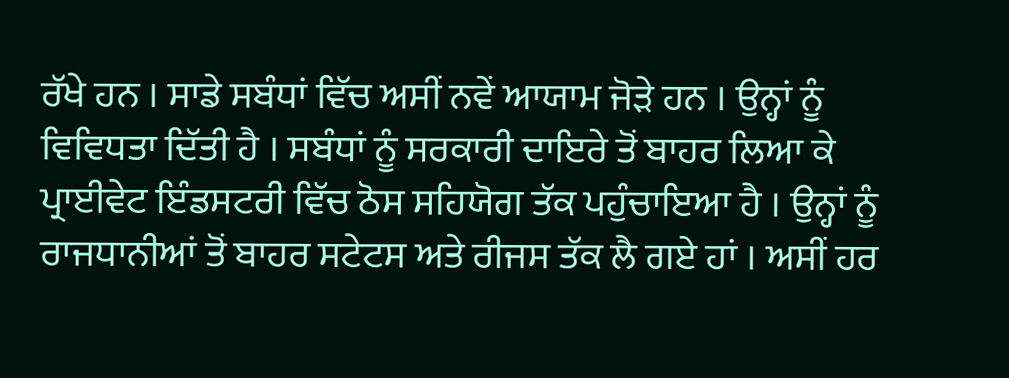ਰੱਖੇ ਹਨ । ਸਾਡੇ ਸਬੰਧਾਂ ਵਿੱਚ ਅਸੀਂ ਨਵੇਂ ਆਯਾਮ ਜੋੜੇ ਹਨ । ਉਨ੍ਹਾਂ ਨੂੰ ਵਿਵਿਧਤਾ ਦਿੱਤੀ ਹੈ । ਸਬੰਧਾਂ ਨੂੰ ਸਰਕਾਰੀ ਦਾਇਰੇ ਤੋਂ ਬਾਹਰ ਲਿਆ ਕੇ ਪ੍ਰਾਈਵੇਟ ਇੰਡਸਟਰੀ ਵਿੱਚ ਠੋਸ ਸਹਿਯੋਗ ਤੱਕ ਪਹੁੰਚਾਇਆ ਹੈ । ਉਨ੍ਹਾਂ ਨੂੰ ਰਾਜਧਾਨੀਆਂ ਤੋਂ ਬਾਹਰ ਸਟੇਟਸ ਅਤੇ ਰੀਜਸ ਤੱਕ ਲੈ ਗਏ ਹਾਂ । ਅਸੀਂ ਹਰ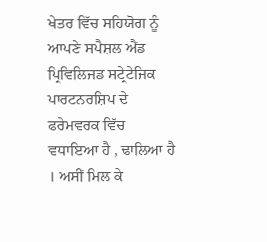ਖੇਤਰ ਵਿੱਚ ਸਹਿਯੋਗ ਨੂੰ ਆਪਣੇ ਸਪੈਸ਼ਲ ਐਂਡ ਪ੍ਰਿਵਿਲਿਜਡ ਸਟ੍ਰੇਟੇਜਿਕ ਪਾਰਟਨਰਸ਼ਿਪ ਦੇ ਫਰੇਮਵਰਕ ਵਿੱਚ ਵਧਾਇਆ ਹੈ , ਢਾਲਿਆ ਹੈ । ਅਸੀਂ ਮਿਲ ਕੇ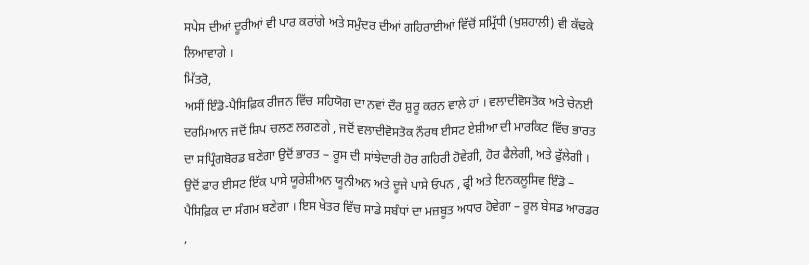ਸਪੇਸ ਦੀਆਂ ਦੂਰੀਆਂ ਵੀ ਪਾਰ ਕਰਾਂਗੇ ਅਤੇ ਸਮੁੰਦਰ ਦੀਆਂ ਗਹਿਰਾਈਆਂ ਵਿੱਚੋਂ ਸਮ੍ਰਿੱਧੀ (ਖੁਸ਼ਹਾਲੀ) ਵੀ ਕੱਢਕੇ ਲਿਆਵਾਗੇ ।
ਮਿੱਤਰੋ,
ਅਸੀਂ ਇੰਡੋ-ਪੈਸਿਫ਼ਿਕ ਰੀਜਨ ਵਿੱਚ ਸਹਿਯੋਗ ਦਾ ਨਵਾਂ ਦੌਰ ਸ਼ੁਰੂ ਕਰਨ ਵਾਲੇ ਹਾਂ । ਵਲਾਦੀਵੋਸਤੋਕ ਅਤੇ ਚੇਨਈ ਦਰਮਿਆਨ ਜਦੋਂ ਸ਼ਿਪ ਚਲਣ ਲਗਣਗੇ , ਜਦੋਂ ਵਲਾਦੀਵੋਸਤੋਕ ਨੌਰਥ ਈਸਟ ਏਸ਼ੀਆ ਦੀ ਮਾਰਕਿਟ ਵਿੱਚ ਭਾਰਤ ਦਾ ਸਪ੍ਰਿੰਗਬੋਰਡ ਬਣੇਗਾ ਉਦੋਂ ਭਾਰਤ – ਰੂਸ ਦੀ ਸਾਂਝੇਦਾਰੀ ਹੋਰ ਗਹਿਰੀ ਹੋਵੇਗੀ, ਹੋਰ ਫੈਲੇਗੀ, ਅਤੇ ਫੁੱਲੇਗੀ । ਉਦੋਂ ਫਾਰ ਈਸਟ ਇੱਕ ਪਾਸੇ ਯੂਰੇਸ਼ੀਅਨ ਯੂਨੀਅਨ ਅਤੇ ਦੂਜੇ ਪਾਸੇ ਓਪਨ , ਫ੍ਰੀ ਅਤੇ ਇਨਕਲੂਸਿਵ ਇੰਡੋ – ਪੈਸਿਫ਼ਿਕ ਦਾ ਸੰਗਮ ਬਣੇਗਾ । ਇਸ ਖੇਤਰ ਵਿੱਚ ਸਾਡੇ ਸਬੰਧਾਂ ਦਾ ਮਜ਼ਬੂਤ ਅਧਾਰ ਹੋਵੇਗਾ – ਰੂਲ ਬੇਸਡ ਆਰਡਰ ,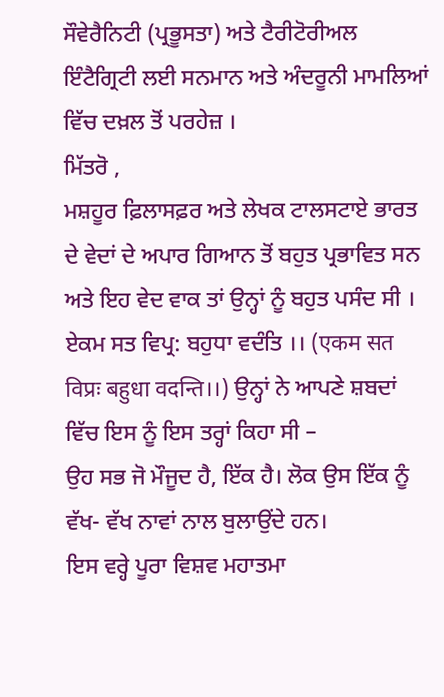ਸੌਵੇਰੈਨਿਟੀ (ਪ੍ਰਭੂਸਤਾ) ਅਤੇ ਟੈਰੀਟੋਰੀਅਲ ਇੰਟੈਗ੍ਰਿਟੀ ਲਈ ਸਨਮਾਨ ਅਤੇ ਅੰਦਰੂਨੀ ਮਾਮਲਿਆਂ ਵਿੱਚ ਦਖ਼ਲ ਤੋਂ ਪਰਹੇਜ਼ ।
ਮਿੱਤਰੋ ,
ਮਸ਼ਹੂਰ ਫ਼ਿਲਾਸਫ਼ਰ ਅਤੇ ਲੇਖਕ ਟਾਲਸਟਾਏ ਭਾਰਤ ਦੇ ਵੇਦਾਂ ਦੇ ਅਪਾਰ ਗਿਆਨ ਤੋਂ ਬਹੁਤ ਪ੍ਰਭਾਵਿਤ ਸਨ ਅਤੇ ਇਹ ਵੇਦ ਵਾਕ ਤਾਂ ਉਨ੍ਹਾਂ ਨੂੰ ਬਹੁਤ ਪਸੰਦ ਸੀ । ਏਕਮ ਸਤ ਵਿਪ੍ਰ: ਬਹੁਧਾ ਵਦੰਤਿ ।। (एकम सत विप्रः बहुधा वदन्ति।।) ਉਨ੍ਹਾਂ ਨੇ ਆਪਣੇ ਸ਼ਬਦਾਂ ਵਿੱਚ ਇਸ ਨੂੰ ਇਸ ਤਰ੍ਹਾਂ ਕਿਹਾ ਸੀ –
ਉਹ ਸਭ ਜੋ ਮੌਜੂਦ ਹੈ, ਇੱਕ ਹੈ। ਲੋਕ ਉਸ ਇੱਕ ਨੂੰ ਵੱਖ- ਵੱਖ ਨਾਵਾਂ ਨਾਲ ਬੁਲਾਉਂਦੇ ਹਨ।
ਇਸ ਵਰ੍ਹੇ ਪੂਰਾ ਵਿਸ਼ਵ ਮਹਾਤਮਾ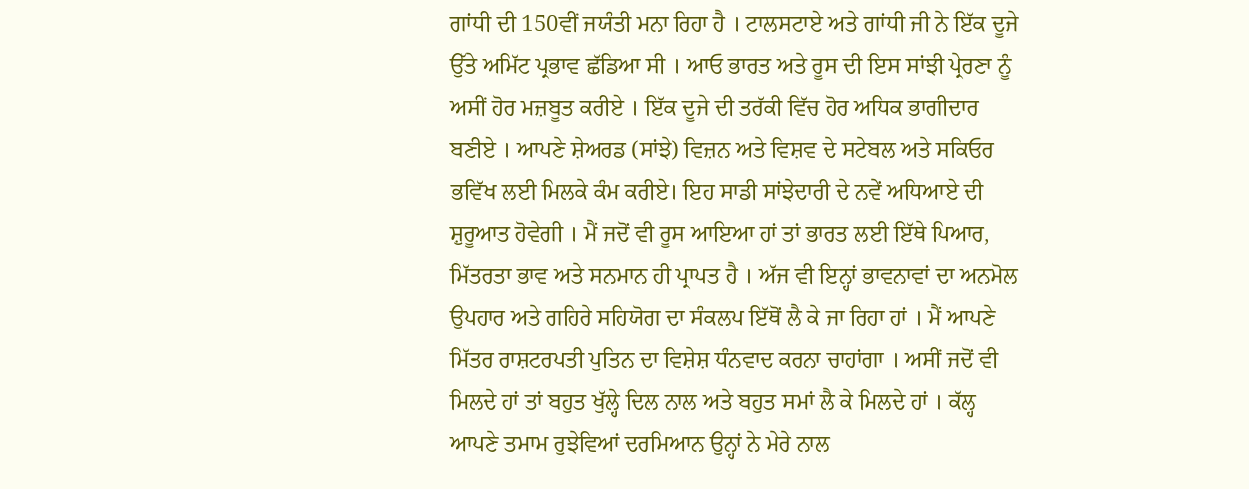ਗਾਂਧੀ ਦੀ 150ਵੀਂ ਜਯੰਤੀ ਮਨਾ ਰਿਹਾ ਹੈ । ਟਾਲਸਟਾਏ ਅਤੇ ਗਾਂਧੀ ਜੀ ਨੇ ਇੱਕ ਦੂਜੇ ਉੱਤੇ ਅਮਿੱਟ ਪ੍ਰਭਾਵ ਛੱਡਿਆ ਸੀ । ਆਓ ਭਾਰਤ ਅਤੇ ਰੂਸ ਦੀ ਇਸ ਸਾਂਝੀ ਪ੍ਰੇਰਣਾ ਨੂੰ ਅਸੀਂ ਹੋਰ ਮਜ਼ਬੂਤ ਕਰੀਏ । ਇੱਕ ਦੂਜੇ ਦੀ ਤਰੱਕੀ ਵਿੱਚ ਹੋਰ ਅਧਿਕ ਭਾਗੀਦਾਰ ਬਣੀਏ । ਆਪਣੇ ਸ਼ੇਅਰਡ (ਸਾਂਝੇ) ਵਿਜ਼ਨ ਅਤੇ ਵਿਸ਼ਵ ਦੇ ਸਟੇਬਲ ਅਤੇ ਸਕਿਓਰ ਭਵਿੱਖ ਲਈ ਮਿਲਕੇ ਕੰਮ ਕਰੀਏ। ਇਹ ਸਾਡੀ ਸਾਂਝੇਦਾਰੀ ਦੇ ਨਵੇਂ ਅਧਿਆਏ ਦੀ ਸ਼ੁਰੂਆਤ ਹੋਵੇਗੀ । ਮੈਂ ਜਦੋਂ ਵੀ ਰੂਸ ਆਇਆ ਹਾਂ ਤਾਂ ਭਾਰਤ ਲਈ ਇੱਥੇ ਪਿਆਰ, ਮਿੱਤਰਤਾ ਭਾਵ ਅਤੇ ਸਨਮਾਨ ਹੀ ਪ੍ਰਾਪਤ ਹੈ । ਅੱਜ ਵੀ ਇਨ੍ਹਾਂ ਭਾਵਨਾਵਾਂ ਦਾ ਅਨਮੋਲ ਉਪਹਾਰ ਅਤੇ ਗਹਿਰੇ ਸਹਿਯੋਗ ਦਾ ਸੰਕਲਪ ਇੱਥੋਂ ਲੈ ਕੇ ਜਾ ਰਿਹਾ ਹਾਂ । ਮੈਂ ਆਪਣੇ ਮਿੱਤਰ ਰਾਸ਼ਟਰਪਤੀ ਪੁਤਿਨ ਦਾ ਵਿਸ਼ੇਸ਼ ਧੰਨਵਾਦ ਕਰਨਾ ਚਾਹਾਂਗਾ । ਅਸੀਂ ਜਦੋਂ ਵੀ ਮਿਲਦੇ ਹਾਂ ਤਾਂ ਬਹੁਤ ਖੁੱਲ੍ਹੇ ਦਿਲ ਨਾਲ ਅਤੇ ਬਹੁਤ ਸਮਾਂ ਲੈ ਕੇ ਮਿਲਦੇ ਹਾਂ । ਕੱਲ੍ਹ ਆਪਣੇ ਤਮਾਮ ਰੁਝੇਵਿਆਂ ਦਰਮਿਆਨ ਉਨ੍ਹਾਂ ਨੇ ਮੇਰੇ ਨਾਲ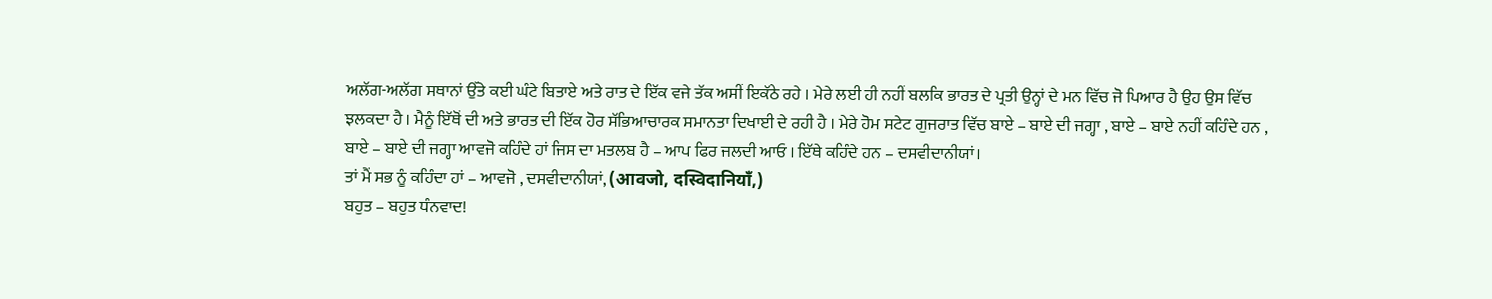ਅਲੱਗ-ਅਲੱਗ ਸਥਾਨਾਂ ਉੱਤੇ ਕਈ ਘੰਟੇ ਬਿਤਾਏ ਅਤੇ ਰਾਤ ਦੇ ਇੱਕ ਵਜੇ ਤੱਕ ਅਸੀਂ ਇਕੱਠੇ ਰਹੇ । ਮੇਰੇ ਲਈ ਹੀ ਨਹੀਂ ਬਲਕਿ ਭਾਰਤ ਦੇ ਪ੍ਰਤੀ ਉਨ੍ਹਾਂ ਦੇ ਮਨ ਵਿੱਚ ਜੋ ਪਿਆਰ ਹੈ ਉਹ ਉਸ ਵਿੱਚ ਝਲਕਦਾ ਹੈ । ਮੈਨੂੰ ਇੱਥੋਂ ਦੀ ਅਤੇ ਭਾਰਤ ਦੀ ਇੱਕ ਹੋਰ ਸੱਭਿਆਚਾਰਕ ਸਮਾਨਤਾ ਦਿਖਾਈ ਦੇ ਰਹੀ ਹੈ । ਮੇਰੇ ਹੋਮ ਸਟੇਟ ਗੁਜਰਾਤ ਵਿੱਚ ਬਾਏ – ਬਾਏ ਦੀ ਜਗ੍ਹਾ , ਬਾਏ – ਬਾਏ ਨਹੀਂ ਕਹਿੰਦੇ ਹਨ , ਬਾਏ – ਬਾਏ ਦੀ ਜਗ੍ਹਾ ਆਵਜੋ ਕਹਿੰਦੇ ਹਾਂ ਜਿਸ ਦਾ ਮਤਲਬ ਹੈ – ਆਪ ਫਿਰ ਜਲਦੀ ਆਓ । ਇੱਥੇ ਕਹਿੰਦੇ ਹਨ – ਦਸਵੀਦਾਨੀਯਾਂ।
ਤਾਂ ਮੈਂ ਸਭ ਨੂੰ ਕਹਿੰਦਾ ਹਾਂ – ਆਵਜੋ , ਦਸਵੀਦਾਨੀਯਾਂ, (आवजो, दस्विदानियाँ,)
ਬਹੁਤ – ਬਹੁਤ ਧੰਨਵਾਦ!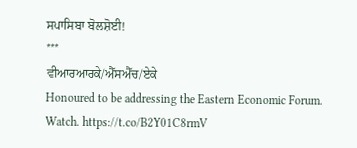ਸਪਾਸਿਬਾ ਬੋਲਸ਼ੋਈ!
***
ਵੀਆਰਆਰਕੇ/ਐੱਸਐੱਚ/ਏਕੇ
Honoured to be addressing the Eastern Economic Forum. Watch. https://t.co/B2Y01C8rmV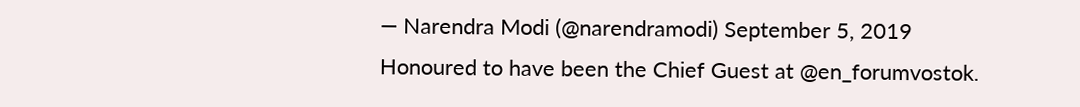— Narendra Modi (@narendramodi) September 5, 2019
Honoured to have been the Chief Guest at @en_forumvostok.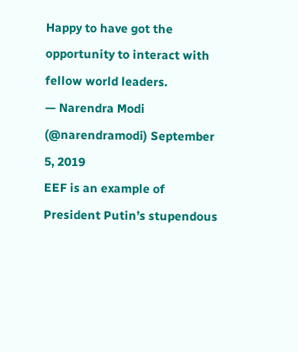Happy to have got the opportunity to interact with fellow world leaders.
— Narendra Modi (@narendramodi) September 5, 2019
EEF is an example of President Putin’s stupendous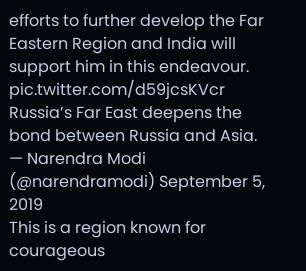efforts to further develop the Far Eastern Region and India will support him in this endeavour. pic.twitter.com/d59jcsKVcr
Russia’s Far East deepens the bond between Russia and Asia.
— Narendra Modi (@narendramodi) September 5, 2019
This is a region known for courageous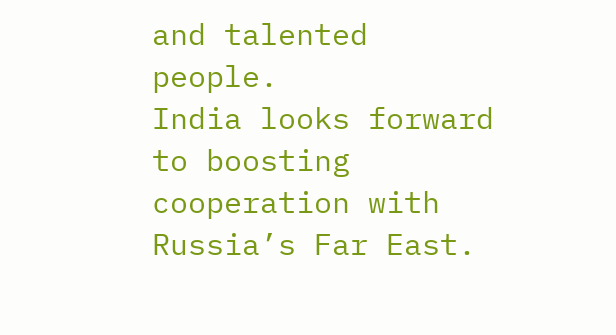and talented people.
India looks forward to boosting cooperation with Russia’s Far East.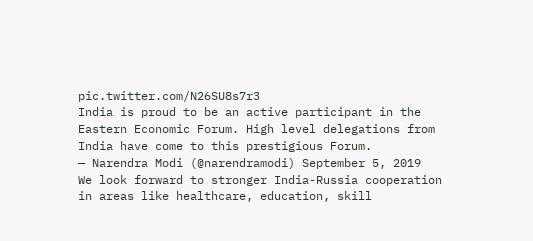pic.twitter.com/N26SU8s7r3
India is proud to be an active participant in the Eastern Economic Forum. High level delegations from India have come to this prestigious Forum.
— Narendra Modi (@narendramodi) September 5, 2019
We look forward to stronger India-Russia cooperation in areas like healthcare, education, skill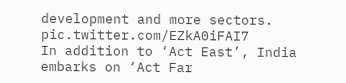development and more sectors. pic.twitter.com/EZkA0iFAI7
In addition to ‘Act East’, India embarks on ‘Act Far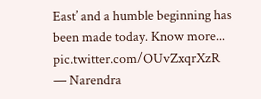East’ and a humble beginning has been made today. Know more... pic.twitter.com/OUvZxqrXzR
— Narendra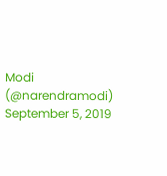Modi (@narendramodi) September 5, 2019